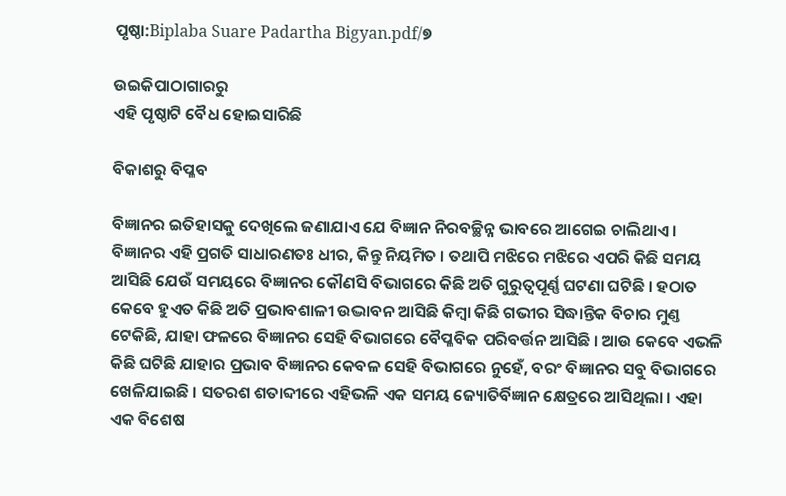ପୃଷ୍ଠା:Biplaba Suare Padartha Bigyan.pdf/୭

ଉଇକିପାଠାଗାର‌ରୁ
ଏହି ପୃଷ୍ଠାଟି ବୈଧ ହୋଇସାରିଛି

ବିକାଶରୁ ବିପ୍ଳବ

ବିଜ୍ଞାନର ଇତିହାସକୁ ଦେଖିଲେ ଜଣାଯାଏ ଯେ ବିଜ୍ଞାନ ନିରବଚ୍ଛିନ୍ନ ଭାବରେ ଆଗେଇ ଚାଲିଥାଏ । ବିଜ୍ଞାନର ଏହି ପ୍ରଗତି ସାଧାରଣତଃ ଧୀର, କିନ୍ତୁ ନିୟମିତ । ତ‌ଥାପି ମଝିରେ ମଝିରେ ଏପରି କିଛି ସମୟ ଆସିଛି ଯେଉଁ ସମୟରେ ବିଜ୍ଞାନର କୌଣସି ବିଭାଗରେ କିଛି ଅତି ଗୁରୁତ୍ୱପୂର୍ଣ୍ଣ ଘଟଣା ଘଟିଛି । ହଠାତ କେବେ ହୁଏତ କିଛି ଅତି ପ୍ରଭାବଶାଳୀ ଉଦ୍ଭାବନ ଆସିଛି କିମ୍ବା କିଛି ଗଭୀର ସିଦ୍ଧାନ୍ତିକ ବିଚାର ମୁଣ୍ତ ଟେକିଛି, ଯାହା ଫଳରେ ବିଜ୍ଞାନର ସେହି ବିଭାଗରେ ବୈପ୍ଳବିକ ପରିବର୍ତ୍ତନ ଆସିଛି । ଆଉ କେବେ ଏଭଳି କିଛି ଘଟିଛି ଯାହାର ପ୍ରଭାବ ବିଜ୍ଞାନର କେବଳ ସେହି ବିଭାଗରେ ନୁହେଁ, ବରଂ ବିଜ୍ଞାନର ସବୁ ବିଭାଗରେ ଖେଳିଯାଇଛି । ସତରଶ ଶତାବ୍ଦୀରେ ଏହିଭଳି ଏକ ସମୟ ଜ୍ୟୋତିର୍ବିଜ୍ଞାନ କ୍ଷେତ୍ରରେ ଆସିଥିଲା । ଏହା ଏକ ବିଶେଷ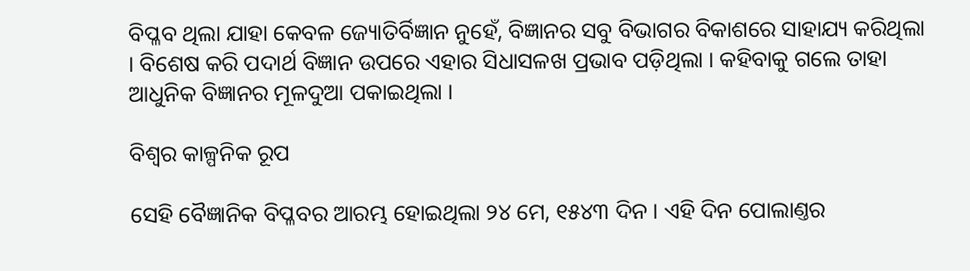ବିପ୍ଳବ ଥିଲା ଯାହା କେବଳ ଜ୍ୟୋତିର୍ବିଜ୍ଞାନ ନୁହେଁ, ବିଜ୍ଞାନର ସବୁ ବିଭାଗର ବିକାଶରେ ସାହାଯ୍ୟ କରିଥିଲା । ବିଶେଷ କରି ପଦାର୍ଥ ବିଜ୍ଞାନ ଉପରେ ଏହାର ସିଧାସଳଖ ପ୍ରଭାବ ପଡ଼ିଥିଲା । କ‌ହିବାକୁ ଗଲେ ତାହା ଆଧୁନିକ ବିଜ୍ଞାନର ମୂଳଦୁଆ ପକାଇଥିଲା ।

ବିଶ୍ୱର କାଳ୍ପନିକ ରୂପ

ସେହି ବୈଜ୍ଞାନିକ ବିପ୍ଳବର ଆରମ୍ଭ ହୋଇଥିଲା ୨୪ ମେ, ୧୫୪୩ ଦିନ । ଏହି ଦିନ ପୋଲାଣ୍ତର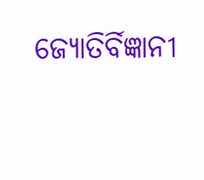ଜ୍ୟୋତିର୍ବିଜ୍ଞାନୀ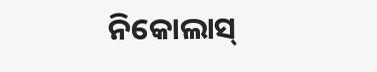ନିକୋଲାସ୍